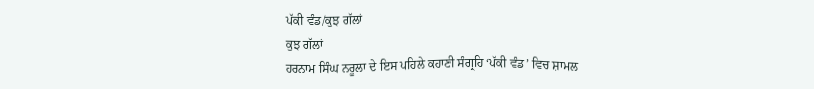ਪੱਕੀ ਵੰਡ/ਕੁਝ ਗੱਲਾਂ
ਕੁਝ ਗੱਲਾਂ
ਹਰਨਾਮ ਸਿੰਘ ਨਰੂਲਾ ਦੇ ਇਸ ਪਹਿਲੇ ਕਹਾਣੀ ਸੰਗ੍ਰਹਿ ‘ਪੱਕੀ ਵੰਡ’ ਵਿਚ ਸ਼ਾਮਲ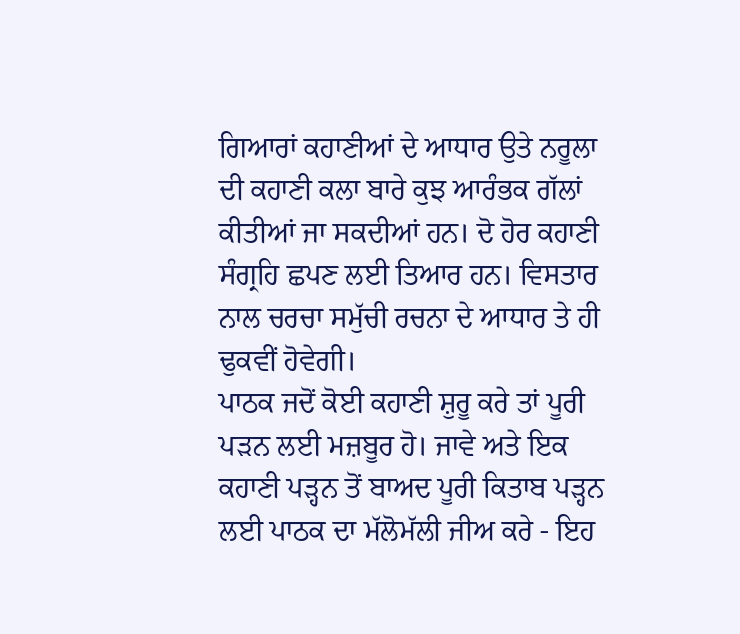ਗਿਆਰਾਂ ਕਹਾਣੀਆਂ ਦੇ ਆਧਾਰ ਉਤੇ ਨਰੂਲਾ ਦੀ ਕਹਾਣੀ ਕਲਾ ਬਾਰੇ ਕੁਝ ਆਰੰਭਕ ਗੱਲਾਂ ਕੀਤੀਆਂ ਜਾ ਸਕਦੀਆਂ ਹਨ। ਦੋ ਹੋਰ ਕਹਾਣੀ ਸੰਗ੍ਰਹਿ ਛਪਣ ਲਈ ਤਿਆਰ ਹਨ। ਵਿਸਤਾਰ ਨਾਲ ਚਰਚਾ ਸਮੁੱਚੀ ਰਚਨਾ ਦੇ ਆਧਾਰ ਤੇ ਹੀ ਢੁਕਵੀਂ ਹੋਵੇਗੀ।
ਪਾਠਕ ਜਦੋਂ ਕੋਈ ਕਹਾਣੀ ਸ਼ੁਰੂ ਕਰੇ ਤਾਂ ਪੂਰੀ ਪੜਨ ਲਈ ਮਜ਼ਬੂਰ ਹੋ। ਜਾਵੇ ਅਤੇ ਇਕ ਕਹਾਣੀ ਪੜ੍ਹਨ ਤੋਂ ਬਾਅਦ ਪੂਰੀ ਕਿਤਾਬ ਪੜ੍ਹਨ ਲਈ ਪਾਠਕ ਦਾ ਮੱਲੋਮੱਲੀ ਜੀਅ ਕਰੇ - ਇਹ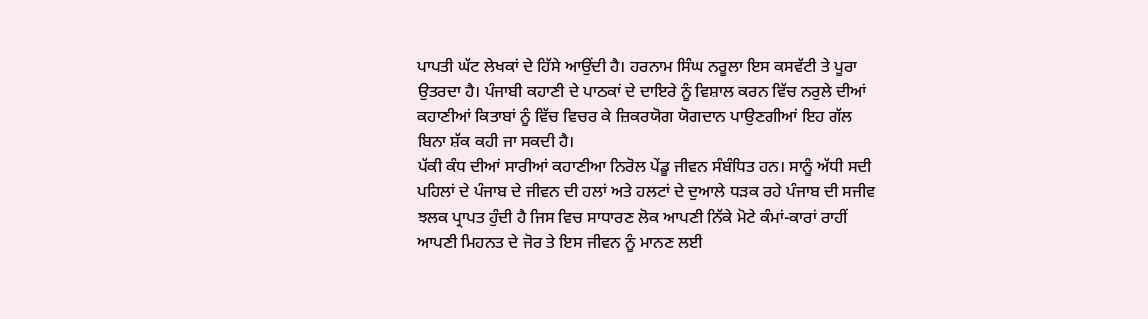ਪਾਪਤੀ ਘੱਟ ਲੇਖਕਾਂ ਦੇ ਹਿੱਸੇ ਆਉਂਦੀ ਹੈ। ਹਰਨਾਮ ਸਿੰਘ ਨਰੂਲਾ ਇਸ ਕਸਵੱਟੀ ਤੇ ਪੂਰਾ ਉਤਰਦਾ ਹੈ। ਪੰਜਾਬੀ ਕਹਾਣੀ ਦੇ ਪਾਠਕਾਂ ਦੇ ਦਾਇਰੇ ਨੂੰ ਵਿਸ਼ਾਲ ਕਰਨ ਵਿੱਚ ਨਰੁਲੇ ਦੀਆਂ ਕਹਾਣੀਆਂ ਕਿਤਾਬਾਂ ਨੂੰ ਵਿੱਚ ਵਿਚਰ ਕੇ ਜ਼ਿਕਰਯੋਗ ਯੋਗਦਾਨ ਪਾਉਣਗੀਆਂ ਇਹ ਗੱਲ ਬਿਨਾ ਸ਼ੱਕ ਕਹੀ ਜਾ ਸਕਦੀ ਹੈ।
ਪੱਕੀ ਕੰਧ ਦੀਆਂ ਸਾਰੀਆਂ ਕਹਾਣੀਆ ਨਿਰੋਲ ਪੇਂਡੂ ਜੀਵਨ ਸੰਬੰਧਿਤ ਹਨ। ਸਾਨੂੰ ਅੱਧੀ ਸਦੀ ਪਹਿਲਾਂ ਦੇ ਪੰਜਾਬ ਦੇ ਜੀਵਨ ਦੀ ਹਲਾਂ ਅਤੇ ਹਲਟਾਂ ਦੇ ਦੁਆਲੇ ਧੜਕ ਰਹੇ ਪੰਜਾਬ ਦੀ ਸਜੀਵ ਝਲਕ ਪ੍ਰਾਪਤ ਹੁੰਦੀ ਹੈ ਜਿਸ ਵਿਚ ਸਾਧਾਰਣ ਲੋਕ ਆਪਣੀ ਨਿੱਕੇ ਮੋਟੇ ਕੰਮਾਂ-ਕਾਰਾਂ ਰਾਹੀਂ ਆਪਣੀ ਮਿਹਨਤ ਦੇ ਜੋਰ ਤੇ ਇਸ ਜੀਵਨ ਨੂੰ ਮਾਨਣ ਲਈ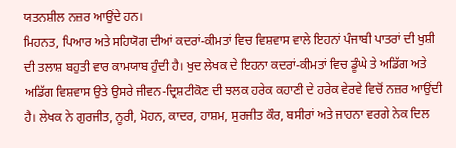ਯਤਨਸ਼ੀਲ ਨਜ਼ਰ ਆਉਂਦੇ ਹਨ।
ਮਿਹਨਤ, ਪਿਆਰ ਅਤੇ ਸਹਿਯੋਗ ਦੀਆਂ ਕਦਰਾਂ-ਕੀਮਤਾਂ ਵਿਚ ਵਿਸ਼ਵਾਸ ਵਾਲੇ ਇਹਨਾਂ ਪੰਜਾਬੀ ਪਾਤਰਾਂ ਦੀ ਖੁਸ਼ੀ ਦੀ ਤਲਾਸ਼ ਬਹੁਤੀ ਵਾਰ ਕਾਮਯਾਬ ਹੁੰਦੀ ਹੈ। ਖੁਦ ਲੇਖਕ ਦੇ ਇਹਨਾ ਕਦਰਾਂ-ਕੀਮਤਾਂ ਵਿਚ ਡੂੰਘੇ ਤੇ ਅਡਿੱਗ ਅਤੇ ਅਡਿੱਗ ਵਿਸ਼ਵਾਸ ਉਤੇ ਉਸਰੇ ਜੀਵਨ-ਦ੍ਰਿਸ਼ਟੀਕੋਣ ਦੀ ਝਲਕ ਹਰੇਕ ਕਹਾਣੀ ਦੇ ਹਰੇਕ ਵੇਰਵੇ ਵਿਚੋਂ ਨਜ਼ਰ ਆਉਂਦੀ ਹੈ। ਲੇਖਕ ਨੇ ਗੁਰਜੀਤ, ਨੂਰੀ, ਮੋਹਨ, ਕਾਦਰ, ਹਾਸ਼ਮ, ਸੁਰਜੀਤ ਕੌਰ, ਬਸੀਰਾਂ ਅਤੇ ਜਾਹਨਾ ਵਰਗੇ ਨੇਕ ਦਿਲ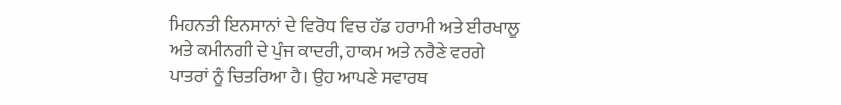ਮਿਹਨਤੀ ਇਨਸਾਨਾਂ ਦੇ ਵਿਰੋਧ ਵਿਚ ਹੱਡ ਹਰਾਮੀ ਅਤੇ ਈਰਖਾਲੂ ਅਤੇ ਕਮੀਨਗੀ ਦੇ ਪੁੰਜ ਕਾਦਰੀ, ਹਾਕਮ ਅਤੇ ਨਰੈਣੇ ਵਰਗੇ ਪਾਤਰਾਂ ਨੂੰ ਚਿਤਰਿਆ ਹੈ। ਉਹ ਆਪਣੇ ਸਵਾਰਥ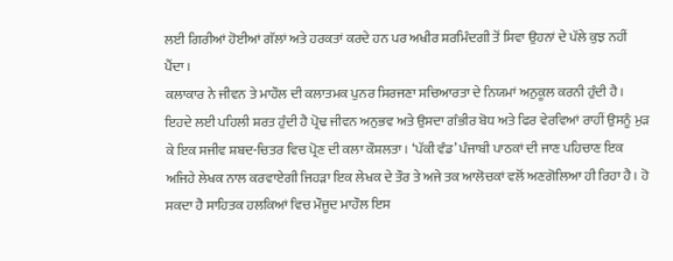ਲਈ ਗਿਰੀਆਂ ਹੋਈਆਂ ਗੱਲਾਂ ਅਤੇ ਹਰਕਤਾਂ ਕਰਦੇ ਹਨ ਪਰ ਅਖੀਰ ਸ਼ਰਮਿੰਦਗੀ ਤੋਂ ਸਿਵਾ ਉਹਨਾਂ ਦੇ ਪੱਲੇ ਕੁਝ ਨਹੀਂ ਪੈਂਦਾ।
ਕਲਾਕਾਰ ਨੇ ਜੀਵਨ ਤੇ ਮਾਹੌਲ ਦੀ ਕਲਾਤਮਕ ਪੁਨਰ ਸਿਰਜਣਾ ਸਚਿਆਰਤਾ ਦੇ ਨਿਯਮਾਂ ਅਨੁਕੂਲ ਕਰਨੀ ਹੁੰਦੀ ਹੈ। ਇਹਦੇ ਲਈ ਪਹਿਲੀ ਸ਼ਰਤ ਹੁੰਦੀ ਹੈ ਪ੍ਰੋਢ ਜੀਵਨ ਅਨੁਭਵ ਅਤੇ ਉਸਦਾ ਗੰਭੀਰ ਬੋਧ ਅਤੇ ਫਿਰ ਵੇਰਵਿਆਂ ਰਾਹੀਂ ਉਸਨੂੰ ਮੁੜ ਕੇ ਇਕ ਸਜੀਵ ਸ਼ਬਦ-ਚਿਤਰ ਵਿਚ ਪ੍ਰੋਣ ਦੀ ਕਲਾ ਕੌਸ਼ਲਤਾ। ‘ਪੱਕੀ ਵੰਡ’ ਪੰਜਾਬੀ ਪਾਠਕਾਂ ਦੀ ਜਾਣ ਪਹਿਚਾਣ ਇਕ ਅਜਿਹੇ ਲੇਖਕ ਨਾਲ ਕਰਵਾਏਗੀ ਜਿਹੜਾ ਇਕ ਲੇਖਕ ਦੇ ਤੌਰ ਤੇ ਅਜੇ ਤਕ ਆਲੋਚਕਾਂ ਵਲੋਂ ਅਣਗੋਲਿਆ ਹੀ ਰਿਹਾ ਹੈ। ਹੋ ਸਕਦਾ ਹੈ ਸਾਹਿਤਕ ਹਲਕਿਆਂ ਵਿਚ ਮੌਜੂਦ ਮਾਹੌਲ ਇਸ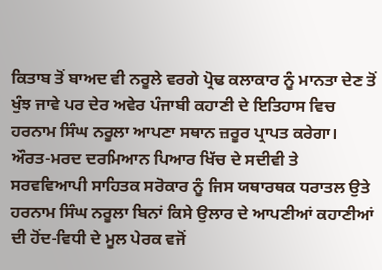ਕਿਤਾਬ ਤੋਂ ਬਾਅਦ ਵੀ ਨਰੂਲੇ ਵਰਗੇ ਪ੍ਰੋਢ ਕਲਾਕਾਰ ਨੂੰ ਮਾਨਤਾ ਦੇਣ ਤੋਂ ਖੁੰਝ ਜਾਵੇ ਪਰ ਦੇਰ ਅਵੇਰ ਪੰਜਾਬੀ ਕਹਾਣੀ ਦੇ ਇਤਿਹਾਸ ਵਿਚ ਹਰਨਾਮ ਸਿੰਘ ਨਰੂਲਾ ਆਪਣਾ ਸਥਾਨ ਜ਼ਰੂਰ ਪ੍ਰਾਪਤ ਕਰੇਗਾ।
ਔਰਤ-ਮਰਦ ਦਰਮਿਆਨ ਪਿਆਰ ਖਿੱਚ ਦੇ ਸਦੀਵੀ ਤੇ ਸਰਵਵਿਆਪੀ ਸਾਹਿਤਕ ਸਰੋਕਾਰ ਨੂੰ ਜਿਸ ਯਥਾਰਥਕ ਧਰਾਤਲ ਉਤੇ ਹਰਨਾਮ ਸਿੰਘ ਨਰੂਲਾ ਬਿਨਾਂ ਕਿਸੇ ਉਲਾਰ ਦੇ ਆਪਣੀਆਂ ਕਹਾਣੀਆਂ ਦੀ ਹੋਂਦ-ਵਿਧੀ ਦੇ ਮੂਲ ਪੇਰਕ ਵਜੋਂ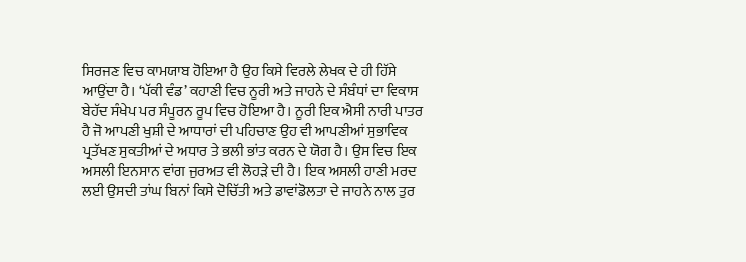ਸਿਰਜਣ ਵਿਚ ਕਾਮਯਾਬ ਹੋਇਆ ਹੈ ਉਹ ਕਿਸੇ ਵਿਰਲੇ ਲੇਖਕ ਦੇ ਹੀ ਹਿੱਸੇ ਆਉਂਦਾ ਹੈ। ‘ਪੱਕੀ ਵੰਡ’ ਕਹਾਣੀ ਵਿਚ ਨੂਰੀ ਅਤੇ ਜਾਹਨੇ ਦੇ ਸੰਬੰਧਾਂ ਦਾ ਵਿਕਾਸ ਬੇਹੱਦ ਸੰਖੇਪ ਪਰ ਸੰਪੂਰਨ ਰੂਪ ਵਿਚ ਹੋਇਆ ਹੈ। ਨੂਰੀ ਇਕ ਐਸੀ ਨਾਰੀ ਪਾਤਰ ਹੈ ਜੋ ਆਪਣੀ ਖੁਸ਼ੀ ਦੇ ਆਧਾਰਾਂ ਦੀ ਪਹਿਚਾਣ ਉਹ ਵੀ ਆਪਣੀਆਂ ਸੁਭਾਵਿਕ ਪ੍ਰਤੱਖਣ ਸੁਕਤੀਆਂ ਦੇ ਅਧਾਰ ਤੇ ਭਲੀ ਭਾਂਤ ਕਰਨ ਦੇ ਯੋਗ ਹੈ। ਉਸ ਵਿਚ ਇਕ ਅਸਲੀ ਇਨਸਾਨ ਵਾਂਗ ਜੁਰਅਤ ਵੀ ਲੋਹੜੇ ਦੀ ਹੈ। ਇਕ ਅਸਲੀ ਹਾਣੀ ਮਰਦ ਲਈ ਉਸਦੀ ਤਾਂਘ ਬਿਨਾਂ ਕਿਸੇ ਦੋਚਿੱਤੀ ਅਤੇ ਡਾਵਾਂਡੋਲਤਾ ਦੇ ਜਾਹਨੇ ਨਾਲ ਤੁਰ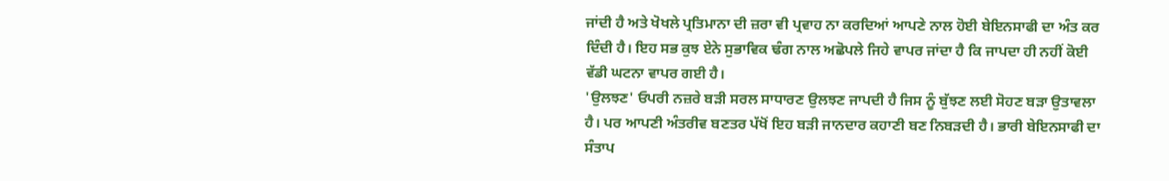ਜਾਂਦੀ ਹੈ ਅਤੇ ਖੋਖਲੇ ਪ੍ਰਤਿਮਾਨਾ ਦੀ ਜ਼ਰਾ ਵੀ ਪ੍ਰਵਾਹ ਨਾ ਕਰਦਿਆਂ ਆਪਣੇ ਨਾਲ ਹੋਈ ਬੇਇਨਸਾਫੀ ਦਾ ਅੰਤ ਕਰ ਦਿੰਦੀ ਹੈ। ਇਹ ਸਭ ਕੁਝ ਏਨੇ ਸੁਭਾਵਿਕ ਢੰਗ ਨਾਲ ਅਛੋਪਲੇ ਜਿਹੇ ਵਾਪਰ ਜਾਂਦਾ ਹੈ ਕਿ ਜਾਪਦਾ ਹੀ ਨਹੀਂ ਕੋਈ ਵੱਡੀ ਘਟਨਾ ਵਾਪਰ ਗਈ ਹੈ।
'ਉਲਝਣ' ਓਪਰੀ ਨਜ਼ਰੇ ਬੜੀ ਸਰਲ ਸਾਧਾਰਣ ਉਲਝਣ ਜਾਪਦੀ ਹੈ ਜਿਸ ਨੂੰ ਬੁੱਝਣ ਲਈ ਸੋਹਣ ਬੜਾ ਉਤਾਵਲਾ ਹੈ। ਪਰ ਆਪਣੀ ਅੰਤਰੀਵ ਬਣਤਰ ਪੱਖੋਂ ਇਹ ਬੜੀ ਜਾਨਦਾਰ ਕਹਾਣੀ ਬਣ ਨਿਬੜਦੀ ਹੈ। ਭਾਰੀ ਬੇਇਨਸਾਫੀ ਦਾ ਸੰਤਾਪ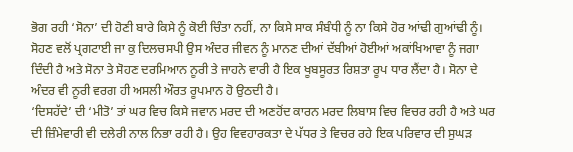ਭੋਗ ਰਹੀ ‘ਸੋਨਾ’ ਦੀ ਹੋਣੀ ਬਾਰੇ ਕਿਸੇ ਨੂੰ ਕੋਈ ਚਿੰਤਾ ਨਹੀਂ, ਨਾ ਕਿਸੇ ਸਾਕ ਸੰਬੰਧੀ ਨੂੰ ਨਾ ਕਿਸੇ ਹੋਰ ਆਂਢੀ ਗੁਆਂਢੀ ਨੂੰ। ਸੋਹਣ ਵਲੋਂ ਪ੍ਰਗਟਾਈ ਜਾ ਕੁ ਦਿਲਚਸਪੀ ਉਸ ਅੰਦਰ ਜੀਵਨ ਨੂੰ ਮਾਨਣ ਦੀਆਂ ਦੱਬੀਆਂ ਹੋਈਆਂ ਅਕਾਂਖਿਆਵਾ ਨੂੰ ਜਗਾ ਦਿੰਦੀ ਹੈ ਅਤੇ ਸੋਨਾ ਤੇ ਸੋਹਣ ਦਰਮਿਆਨ ਨੂਰੀ ਤੇ ਜਾਹਨੇ ਵਾਰੀ ਹੈ ਇਕ ਖੂਬਸੂਰਤ ਰਿਸ਼ਤਾ ਰੂਪ ਧਾਰ ਲੈਂਦਾ ਹੈ। ਸੋਨਾ ਦੇ ਅੰਦਰ ਵੀ ਨੂਰੀ ਵਰਗ ਹੀ ਅਸਲੀ ਔਰਤ ਰੂਪਮਾਨ ਹੋ ਉਠਦੀ ਹੈ।
‘ਦਿਸਹੱਦੇ’ ਦੀ ‘ਮੀਤੋ’ ਤਾਂ ਘਰ ਵਿਚ ਕਿਸੇ ਜਵਾਨ ਮਰਦ ਦੀ ਅਣਹੋਂਦ ਕਾਰਨ ਮਰਦ ਲਿਬਾਸ ਵਿਚ ਵਿਚਰ ਰਹੀ ਹੈ ਅਤੇ ਘਰ ਦੀ ਜ਼ਿੰਮੇਵਾਰੀ ਵੀ ਦਲੇਰੀ ਨਾਲ ਨਿਭਾ ਰਹੀ ਹੈ। ਉਹ ਵਿਵਹਾਰਕਤਾ ਦੇ ਪੱਧਰ ਤੇ ਵਿਚਰ ਰਹੇ ਇਕ ਪਰਿਵਾਰ ਦੀ ਸੁਘੜ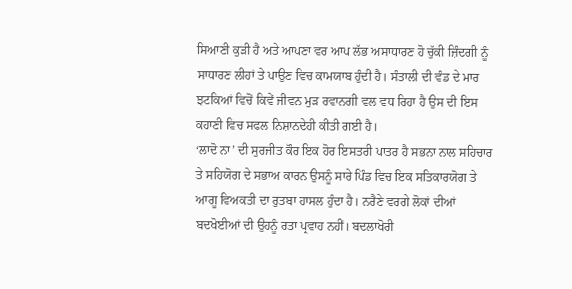ਸਿਆਣੀ ਕੁੜੀ ਹੈ ਅਤੇ ਆਪਣਾ ਵਰ ਆਪ ਲੱਭ ਅਸਾਧਾਰਣ ਹੋ ਚੁੱਕੀ ਜ਼ਿੰਦਗੀ ਨੂੰ ਸਾਧਾਰਣ ਲੀਹਾਂ ਤੇ ਪਾਉਣ ਵਿਚ ਕਾਮਯਾਬ ਹੁੰਦੀ ਹੈ। ਸੰਤਾਲੀ ਦੀ ਵੰਡ ਦੇ ਮਾਰ ਝਟਕਿਆਂ ਵਿਚੋਂ ਕਿਵੇਂ ਜੀਵਨ ਮੁੜ ਰਵਾਨਗੀ ਵਲ ਵਧ ਰਿਹਾ ਹੈ ਉਸ ਦੀ ਇਸ ਕਹਾਣੀ ਵਿਚ ਸਫਲ ਨਿਸ਼ਾਨਦੇਹੀ ਕੀਤੀ ਗਈ ਹੈ।
‘ਲਾਦੋ ਨਾ’ ਦੀ ਸੁਰਜੀਤ ਕੌਰ ਇਕ ਹੋਰ ਇਸਤਰੀ ਪਾਤਰ ਹੈ ਸਭਨਾ ਨਾਲ ਸਹਿਚਾਰ ਤੇ ਸਹਿਯੋਗ ਦੇ ਸਭਾਅ ਕਾਰਨ ਉਸਨੂੰ ਸਾਰੇ ਪਿੰਡ ਵਿਚ ਇਕ ਸਤਿਕਾਰਯੋਗ ਤੇ ਆਗੂ ਵਿਅਕਤੀ ਦਾ ਰੁਤਬਾ ਹਾਸਲ ਹੁੰਦਾ ਹੈ। ਨਰੈਣੇ ਵਰਗੇ ਲੋਕਾਂ ਦੀਆਂ ਬਦਖੋਈਆਂ ਦੀ ਉਹਨੂੰ ਰਤਾ ਪ੍ਰਵਾਹ ਨਹੀਂ। ਬਦਲਾਖੋਰੀ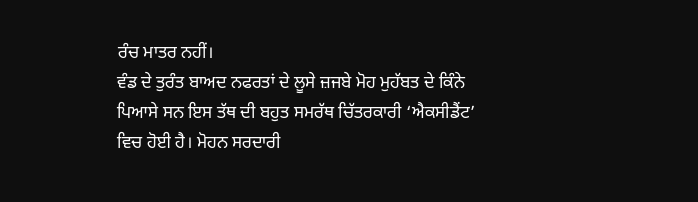ਰੰਚ ਮਾਤਰ ਨਹੀਂ।
ਵੰਡ ਦੇ ਤੁਰੰਤ ਬਾਅਦ ਨਫਰਤਾਂ ਦੇ ਲੂਸੇ ਜ਼ਜਬੇ ਮੋਹ ਮੁਹੱਬਤ ਦੇ ਕਿੰਨੇ ਪਿਆਸੇ ਸਨ ਇਸ ਤੱਥ ਦੀ ਬਹੁਤ ਸਮਰੱਥ ਚਿੱਤਰਕਾਰੀ ‘ਐਕਸੀਡੈਂਟ’ ਵਿਚ ਹੋਈ ਹੈ। ਮੋਹਨ ਸਰਦਾਰੀ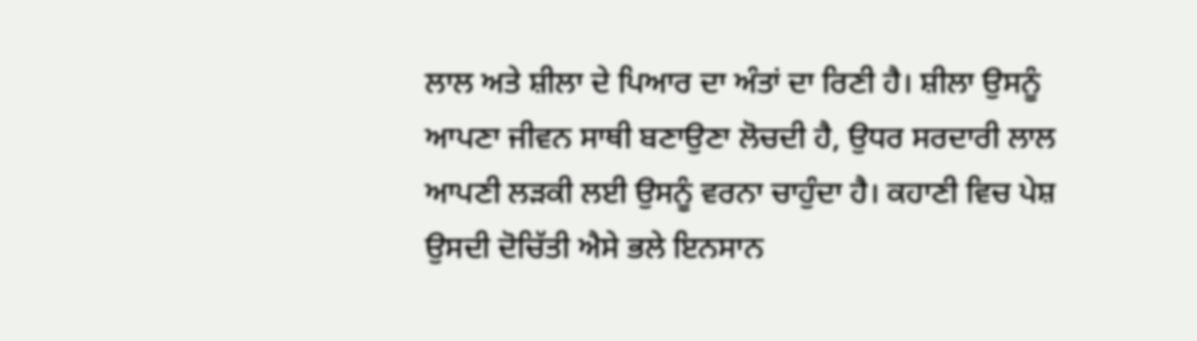ਲਾਲ ਅਤੇ ਸ਼ੀਲਾ ਦੇ ਪਿਆਰ ਦਾ ਅੰਤਾਂ ਦਾ ਰਿਣੀ ਹੈ। ਸ਼ੀਲਾ ਉਸਨੂੰ ਆਪਣਾ ਜੀਵਨ ਸਾਥੀ ਬਣਾਉਣਾ ਲੋਚਦੀ ਹੈ, ਉਧਰ ਸਰਦਾਰੀ ਲਾਲ ਆਪਣੀ ਲੜਕੀ ਲਈ ਉਸਨੂੰ ਵਰਨਾ ਚਾਹੁੰਦਾ ਹੈ। ਕਹਾਣੀ ਵਿਚ ਪੇਸ਼ ਉਸਦੀ ਦੋਚਿੱਤੀ ਐਸੇ ਭਲੇ ਇਨਸਾਨ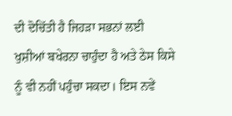ਦੀ ਦੋਚਿੱਤੀ ਹੈ ਜਿਹੜਾ ਸਭਨਾਂ ਲਈ ਖੁਸ਼ੀਆਂ ਬਖੇਰਨਾ ਚਾਹੁੰਦਾ ਹੈ ਅਤੇ ਠੇਸ ਕਿਸੇ ਨੂੰ ਵੀ ਨਹੀਂ ਪਹੁੰਚਾ ਸਕਦਾ। ਇਸ ਨਵੇਂ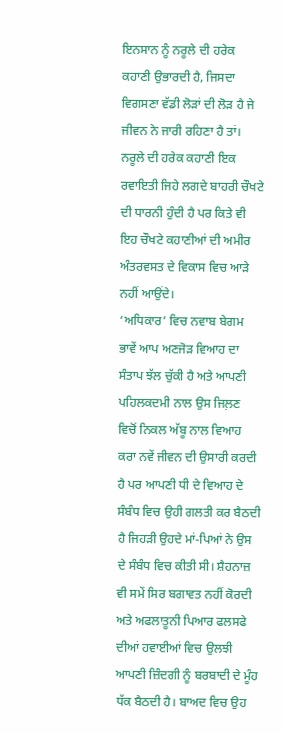ਇਨਸਾਨ ਨੂੰ ਨਰੂਲੇ ਦੀ ਹਰੇਕ ਕਹਾਣੀ ਉਭਾਰਦੀ ਹੈ, ਜਿਸਦਾ ਵਿਗਸਣਾ ਵੱਡੀ ਲੋੜਾਂ ਦੀ ਲੋੜ ਹੈ ਜੇ ਜੀਵਨ ਨੇ ਜਾਰੀ ਰਹਿਣਾ ਹੈ ਤਾਂ।
ਨਰੂਲੇ ਦੀ ਹਰੇਕ ਕਹਾਣੀ ਇਕ ਰਵਾਇਤੀ ਜਿਹੇ ਲਗਦੇ ਬਾਹਰੀ ਚੌਖਟੇ ਦੀ ਧਾਰਨੀ ਹੁੰਦੀ ਹੈ ਪਰ ਕਿਤੇ ਵੀ ਇਹ ਚੌਖਟੇ ਕਹਾਣੀਆਂ ਦੀ ਅਮੀਰ ਅੰਤਰਵਸਤ ਦੇ ਵਿਕਾਸ ਵਿਚ ਆੜੇ ਨਹੀਂ ਆਉਂਦੇ।
‘ਅਧਿਕਾਰ’ ਵਿਚ ਨਵਾਬ ਬੇਗਮ ਭਾਵੇਂ ਆਪ ਅਣਜੋੜ ਵਿਆਹ ਦਾ ਸੰਤਾਪ ਝੱਲ ਚੁੱਕੀ ਹੈ ਅਤੇ ਆਪਣੀ ਪਹਿਲਕਦਮੀ ਨਾਲ ਉਸ ਜਿਲ਼ਣ ਵਿਚੋਂ ਨਿਕਲ ਅੱਬੂ ਨਾਲ ਵਿਆਹ ਕਰਾ ਨਵੇਂ ਜੀਵਨ ਦੀ ਉਸਾਰੀ ਕਰਦੀ ਹੈ ਪਰ ਆਪਣੀ ਧੀ ਦੇ ਵਿਆਹ ਦੇ ਸੰਬੰਧ ਵਿਚ ਉਹੀ ਗਲਤੀ ਕਰ ਬੈਠਦੀ ਹੈ ਜਿਹੜੀ ਉਹਦੇ ਮਾਂ-ਪਿਆਂ ਨੇ ਉਸ ਦੇ ਸੰਬੰਧ ਵਿਚ ਕੀਤੀ ਸੀ। ਸ਼ੈਹਨਾਜ਼ ਵੀ ਸਮੇਂ ਸਿਰ ਬਗਾਵਤ ਨਹੀਂ ਕੋਰਦੀ ਅਤੇ ਅਫਲਾਤੂਨੀ ਪਿਆਰ ਫਲਸਫੇ ਦੀਆਂ ਹਵਾਈਆਂ ਵਿਚ ਉਲਝੀ ਆਪਣੀ ਜ਼ਿੰਦਗੀ ਨੂੰ ਬਰਬਾਦੀ ਦੇ ਮੂੰਹ ਧੱਕ ਬੈਠਦੀ ਹੈ। ਬਾਅਦ ਵਿਚ ਉਹ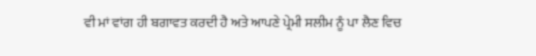ਵੀ ਮਾਂ ਵਾਂਗ ਹੀ ਬਗਾਵਤ ਕਰਦੀ ਹੈ ਅਤੇ ਆਪਣੇ ਪ੍ਰੇਮੀ ਸਲੀਮ ਨੂੰ ਪਾ ਲੈਣ ਵਿਚ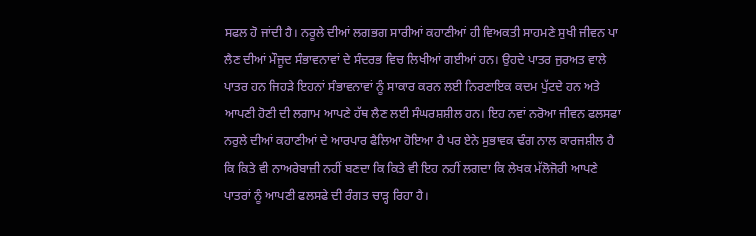ਸਫਲ ਹੋ ਜਾਂਦੀ ਹੈ। ਨਰੂਲੇ ਦੀਆਂ ਲਗਭਗ ਸਾਰੀਆਂ ਕਹਾਣੀਆਂ ਹੀ ਵਿਅਕਤੀ ਸਾਹਮਣੇ ਸੁਖੀ ਜੀਵਨ ਪਾ ਲੈਣ ਦੀਆਂ ਮੌਜੂਦ ਸੰਭਾਵਨਾਵਾਂ ਦੇ ਸੰਦਰਭ ਵਿਚ ਲਿਖੀਆਂ ਗਈਆਂ ਹਨ। ਉਹਦੇ ਪਾਤਰ ਜੁਰਅਤ ਵਾਲੇ ਪਾਤਰ ਹਨ ਜਿਹੜੇ ਇਹਨਾਂ ਸੰਭਾਵਨਾਵਾਂ ਨੂੰ ਸਾਕਾਰ ਕਰਨ ਲਈ ਨਿਰਣਾਇਕ ਕਦਮ ਪੁੱਟਦੇ ਹਨ ਅਤੇ ਆਪਣੀ ਹੋਣੀ ਦੀ ਲਗਾਮ ਆਪਣੇ ਹੱਥ ਲੈਣ ਲਈ ਸੰਘਰਸ਼ਸ਼ੀਲ ਹਨ। ਇਹ ਨਵਾਂ ਨਰੋਆ ਜੀਵਨ ਫਲਸਫਾ ਨਰੁਲੇ ਦੀਆਂ ਕਹਾਣੀਆਂ ਦੇ ਆਰਪਾਰ ਫੈਲਿਆ ਹੋਇਆ ਹੈ ਪਰ ਏਨੇ ਸੁਭਾਵਕ ਢੰਗ ਨਾਲ ਕਾਰਜਸ਼ੀਲ ਹੈ ਕਿ ਕਿਤੇ ਵੀ ਨਾਅਰੇਬਾਜ਼ੀ ਨਹੀਂ ਬਣਦਾ ਕਿ ਕਿਤੇ ਵੀ ਇਹ ਨਹੀਂ ਲਗਦਾ ਕਿ ਲੇਖਕ ਮੱਲੋਜੋਰੀ ਆਪਣੇ ਪਾਤਰਾਂ ਨੂੰ ਆਪਣੀ ਫਲਸਫੇ ਦੀ ਰੰਗਤ ਚਾੜ੍ਹ ਰਿਹਾ ਹੈ।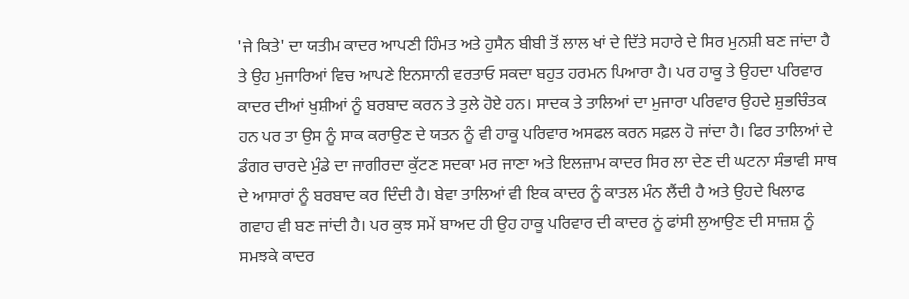'ਜੇ ਕਿਤੇ' ਦਾ ਯਤੀਮ ਕਾਦਰ ਆਪਣੀ ਹਿੰਮਤ ਅਤੇ ਹੁਸੈਨ ਬੀਬੀ ਤੋਂ ਲਾਲ ਖਾਂ ਦੇ ਦਿੱਤੇ ਸਹਾਰੇ ਦੇ ਸਿਰ ਮੁਨਸ਼ੀ ਬਣ ਜਾਂਦਾ ਹੈ ਤੇ ਉਹ ਮੁਜਾਰਿਆਂ ਵਿਚ ਆਪਣੇ ਇਨਸਾਨੀ ਵਰਤਾਓ ਸਕਦਾ ਬਹੁਤ ਹਰਮਨ ਪਿਆਰਾ ਹੈ। ਪਰ ਹਾਕੂ ਤੇ ਉਹਦਾ ਪਰਿਵਾਰ ਕਾਦਰ ਦੀਆਂ ਖੁਸ਼ੀਆਂ ਨੂੰ ਬਰਬਾਦ ਕਰਨ ਤੇ ਤੁਲੇ ਹੋਏ ਹਨ। ਸਾਦਕ ਤੇ ਤਾਲਿਆਂ ਦਾ ਮੁਜਾਰਾ ਪਰਿਵਾਰ ਉਹਦੇ ਸ਼ੁਭਚਿੰਤਕ ਹਨ ਪਰ ਤਾ ਉਸ ਨੂੰ ਸਾਕ ਕਰਾਉਣ ਦੇ ਯਤਨ ਨੂੰ ਵੀ ਹਾਕੂ ਪਰਿਵਾਰ ਅਸਫਲ ਕਰਨ ਸਫ਼ਲ ਹੋ ਜਾਂਦਾ ਹੈ। ਫਿਰ ਤਾਲਿਆਂ ਦੇ ਡੰਗਰ ਚਾਰਦੇ ਮੁੰਡੇ ਦਾ ਜਾਗੀਰਦਾ ਕੁੱਟਣ ਸਦਕਾ ਮਰ ਜਾਣਾ ਅਤੇ ਇਲਜ਼ਾਮ ਕਾਦਰ ਸਿਰ ਲਾ ਦੇਣ ਦੀ ਘਟਨਾ ਸੰਭਾਵੀ ਸਾਥ ਦੇ ਆਸਾਰਾਂ ਨੂੰ ਬਰਬਾਦ ਕਰ ਦਿੰਦੀ ਹੈ। ਬੇਵਾ ਤਾਲਿਆਂ ਵੀ ਇਕ ਕਾਦਰ ਨੂੰ ਕਾਤਲ ਮੰਨ ਲੈਂਦੀ ਹੈ ਅਤੇ ਉਹਦੇ ਖਿਲਾਫ ਗਵਾਹ ਵੀ ਬਣ ਜਾਂਦੀ ਹੈ। ਪਰ ਕੁਝ ਸਮੇਂ ਬਾਅਦ ਹੀ ਉਹ ਹਾਕੂ ਪਰਿਵਾਰ ਦੀ ਕਾਦਰ ਨੂਂ ਫਾਂਸੀ ਲੁਆਉਣ ਦੀ ਸਾਜ਼ਸ਼ ਨੂੰ ਸਮਝਕੇ ਕਾਦਰ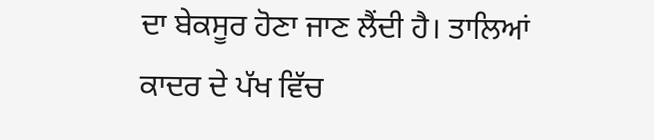ਦਾ ਬੇਕਸੂਰ ਹੋਣਾ ਜਾਣ ਲੈਂਦੀ ਹੈ। ਤਾਲਿਆਂ ਕਾਦਰ ਦੇ ਪੱਖ ਵਿੱਚ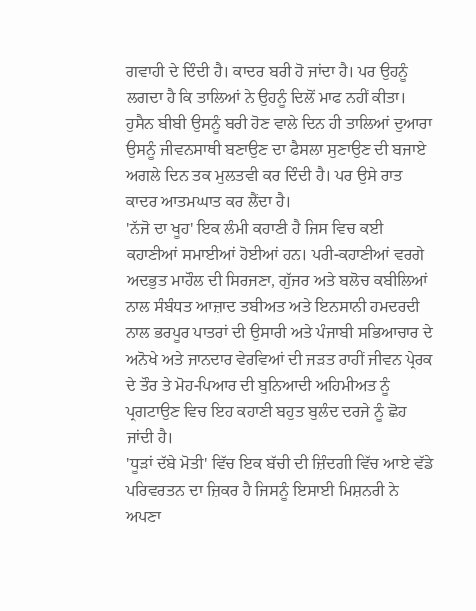ਗਵਾਹੀ ਦੇ ਦਿੰਦੀ ਹੈ। ਕਾਦਰ ਬਰੀ ਹੋ ਜਾਂਦਾ ਹੈ। ਪਰ ਉਹਨੂੰ ਲਗਦਾ ਹੈ ਕਿ ਤਾਲਿਆਂ ਨੇ ਉਹਨੂੰ ਦਿਲੋਂ ਮਾਫ ਨਹੀਂ ਕੀਤਾ। ਹੁਸੈਨ ਬੀਬੀ ਉਸਨੂੰ ਬਰੀ ਹੋਣ ਵਾਲੇ ਦਿਨ ਹੀ ਤਾਲਿਆਂ ਦੁਆਰਾ ਉਸਨੂੰ ਜੀਵਨਸਾਥੀ ਬਣਾਉਣ ਦਾ ਫੈਸਲਾ ਸੁਣਾਉਣ ਦੀ ਬਜਾਏ ਅਗਲੇ ਦਿਨ ਤਕ ਮੁਲਤਵੀ ਕਰ ਦਿੰਦੀ ਹੈ। ਪਰ ਉਸੇ ਰਾਤ ਕਾਦਰ ਆਤਮਘਾਤ ਕਰ ਲੈਂਦਾ ਹੈ।
'ਨੱਜੋ ਦਾ ਖੂਹ' ਇਕ ਲੰਮੀ ਕਹਾਣੀ ਹੈ ਜਿਸ ਵਿਚ ਕਈ ਕਹਾਣੀਆਂ ਸਮਾਈਆਂ ਹੋਈਆਂ ਹਨ। ਪਰੀ-ਕਹਾਣੀਆਂ ਵਰਗੇ ਅਦਭੁਤ ਮਾਹੌਲ ਦੀ ਸਿਰਜਣਾ, ਗੁੱਜਰ ਅਤੇ ਬਲੋਚ ਕਬੀਲਿਆਂ ਨਾਲ ਸੰਬੰਧਤ ਆਜ਼ਾਦ ਤਬੀਅਤ ਅਤੇ ਇਨਸਾਨੀ ਹਮਦਰਦੀ ਨਾਲ ਭਰਪੂਰ ਪਾਤਰਾਂ ਦੀ ਉਸਾਰੀ ਅਤੇ ਪੰਜਾਬੀ ਸਭਿਆਚਾਰ ਦੇ ਅਨੋਖੇ ਅਤੇ ਜਾਨਦਾਰ ਵੇਰਵਿਆਂ ਦੀ ਜੜਤ ਰਾਹੀਂ ਜੀਵਨ ਪ੍ਰੇਰਕ ਦੇ ਤੌਰ ਤੇ ਮੋਹ-ਪਿਆਰ ਦੀ ਬੁਨਿਆਦੀ ਅਹਿਮੀਅਤ ਨੂੰ ਪ੍ਰਗਟਾਉਣ ਵਿਚ ਇਹ ਕਹਾਣੀ ਬਹੁਤ ਬੁਲੰਦ ਦਰਜੇ ਨੂੰ ਛੋਹ ਜਾਂਦੀ ਹੈ।
'ਧੂੜਾਂ ਦੱਬੇ ਮੋਤੀ' ਵਿੱਚ ਇਕ ਬੱਚੀ ਦੀ ਜ਼ਿੰਦਗੀ ਵਿੱਚ ਆਏ ਵੱਡੇ ਪਰਿਵਰਤਨ ਦਾ ਜ਼ਿਕਰ ਹੈ ਜਿਸਨੂੰ ਇਸਾਈ ਮਿਸ਼ਨਰੀ ਨੇ ਅਪਣਾ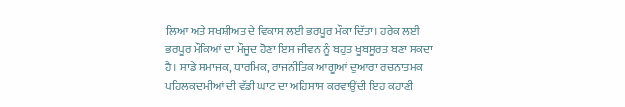ਲਿਆ ਅਤੇ ਸਖਸ਼ੀਅਤ ਦੇ ਵਿਕਾਸ ਲਈ ਭਰਪੂਰ ਮੌਕਾ ਦਿੱਤਾ। ਹਰੇਕ ਲਈ ਭਰਪੂਰ ਮੌਕਿਆਂ ਦਾ ਮੌਜੂਦ ਹੋਣਾ ਇਸ ਜੀਵਨ ਨੂੰ ਬਹੁਤ ਖੂਬਸੂਰਤ ਬਣਾ ਸਕਦਾ ਹੈ। ਸਾਡੇ ਸਮਾਜਕ, ਧਾਰਮਿਕ, ਰਾਜਨੀਤਿਕ ਆਗੂਆਂ ਦੁਆਰਾ ਰਚਨਾਤਮਕ ਪਹਿਲਕਦਮੀਆਂ ਦੀ ਵੱਡੀ ਘਾਟ ਦਾ ਅਹਿਸਾਸ ਕਰਵਾਉਂਦੀ ਇਹ ਕਹਾਣੀ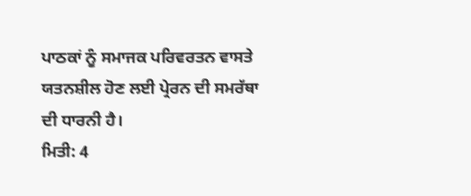ਪਾਠਕਾਂ ਨੂੰ ਸਮਾਜਕ ਪਰਿਵਰਤਨ ਵਾਸਤੇ ਯਤਨਸ਼ੀਲ ਹੋਣ ਲਈ ਪ੍ਰੇਰਨ ਦੀ ਸਮਰੱਥਾ ਦੀ ਧਾਰਨੀ ਹੈ।
ਮਿਤੀ: 4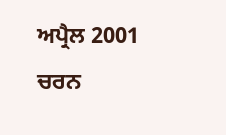ਅਪ੍ਰੈਲ 2001
ਚਰਨ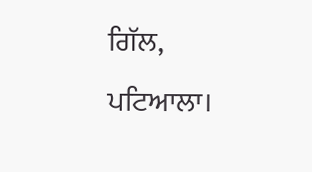ਗਿੱਲ,
ਪਟਿਆਲਾ।